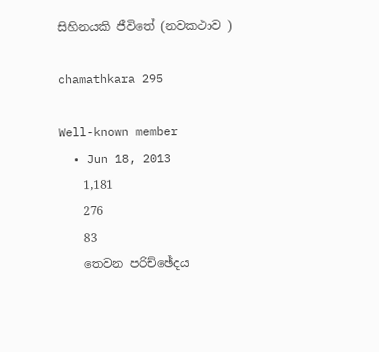සිහිනයකි ජීවිතේ (නවකථාව )

chamathkara 295

Well-known member
  • Jun 18, 2013
    1,181
    276
    83
    තෙවන පරිච්ඡේදය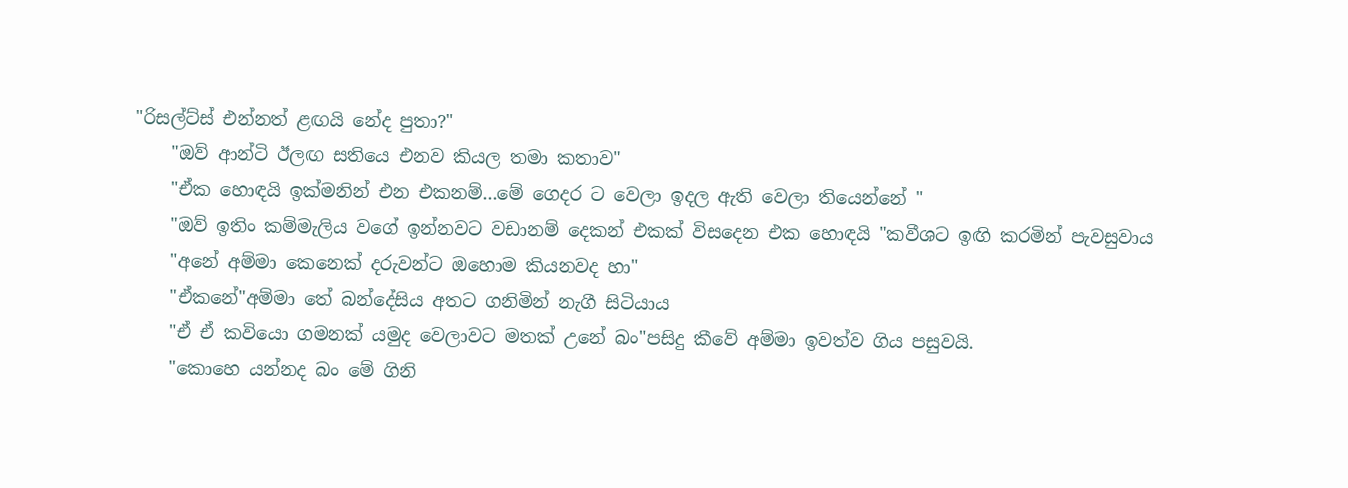"රිසල්ට්ස් එන්නත් ළඟයි නේද පුතා?"
    "ඔව් ආන්ටි ඊලඟ සතියෙ එනව කියල තමා කතාව"
    "ඒක හොඳයි ඉක්මනින් එන එකනම්...මේ ගෙදර ට වෙලා ඉදල ඇති වෙලා තියෙන්නේ "
    "ඔව් ඉතිං කම්මැලිය වගේ ඉන්නවට වඩානම් දෙකන් එකක් විසදෙන එක හොඳයි "කවීශට ඉඟි කරමින් පැවසුවාය
    "අනේ අම්මා කෙනෙක් දරුවන්ට ඔහොම කියනවද හා"
    "ඒකනේ"අම්මා තේ බන්දේසිය අතට ගනිමින් නැගී සිටියාය
    "ඒ ඒ කවියො ගමනක් යමුද වෙලාවට මතක් උනේ බං"පසිදු කීවේ අම්මා ඉවත්ව ගිය පසුවයි.
    "කොහෙ යන්නද බං මේ ගිනි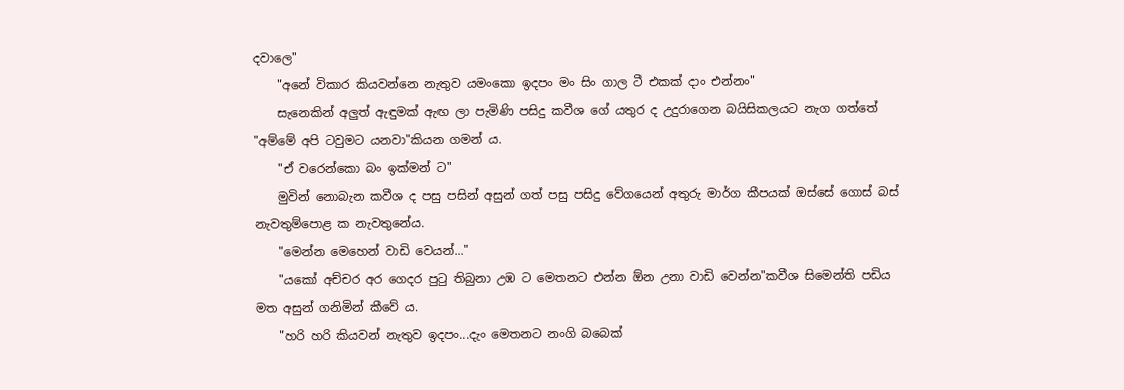දවාලෙ"
    "අනේ විකාර කියවන්නෙ නැතුව යමංකො ඉදපං මං සිං ගාල ටී එකක් දාං එන්නං"
    සැනෙකින් අලුත් ඇඳුමක් ඇඟ ලා පැමිණි පසිදු කවීශ ගේ යතුර ද උදුරාගෙන බයිසිකලයට නැග ගත්තේ "අම්මේ අපි ටවුමට යනවා"කියන ගමන් ය.
    "ඒ වරෙන්කො බං ඉක්මන් ට"
    මුවින් නොබැන කවීශ ද පසු පසින් අසුන් ගත් පසු පසිදු වේගයෙන් අතුරු මාර්ග කීපයක් ඔස්සේ ගොස් බස් නැවතුම්පොළ ක නැවතුනේය.
    "මෙන්න මෙහෙන් වාඩි වෙයන්..."
    "යකෝ අච්චර අර ගෙදර පුටු තිබුනා උඹ ට මෙතනට එන්න ඕන උනා වාඩි වෙන්න"කවීශ සිමෙන්ති පඩිය මත අසුන් ගනිමින් කීවේ ය.
    "හරි හරි කියවන් නැතුව ඉදපං...දැං මෙතනට නංගි බබෙක්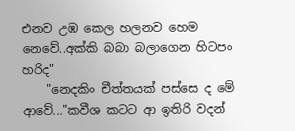එනව උඹ කෙල හලනව හෙම නෙවේ..අක්කි බබා බලාගෙන හිටපං හරිද"
    "නෙදකිං චීත්තයක් පස්සෙ ද මේ ආවේ..."කවීශ කටට ආ ඉතිරි වදන්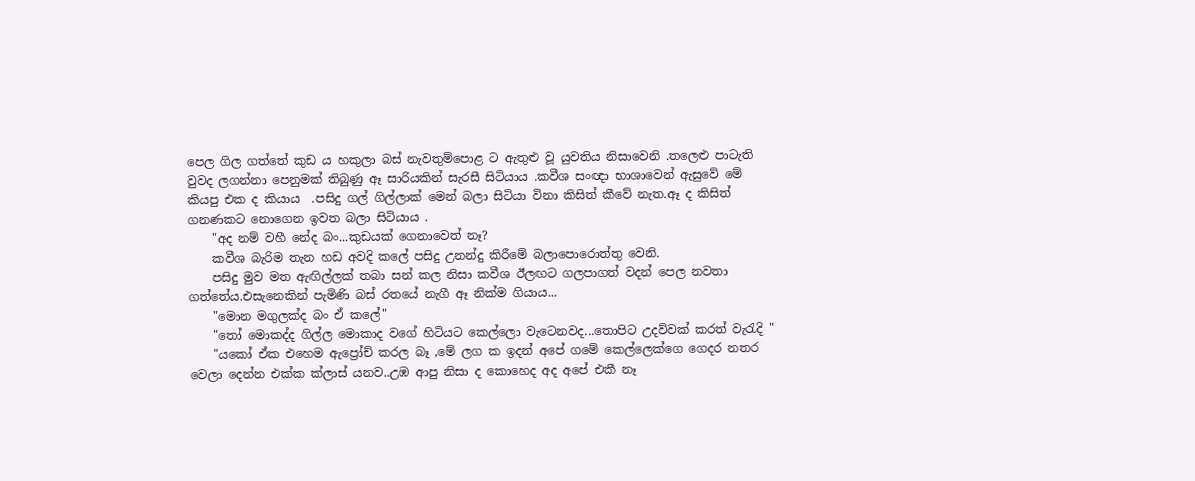පෙල ගිල ගත්තේ කුඩ ය හකුලා බස් නැවතුම්පොළ ට ඇතුළු වූ යුවතිය නිසාවෙනි .තලෙළු පාටැති වුවද ලගන්නා පෙනුමක් තිබුණු ඈ සාරියකින් සැරසී සිටියාය .කවීශ සංඥා භාශාවෙන් ඇසුවේ මේ කියපු එක ද කියාය  .පසිදු ගල් ගිල්ලාක් මෙන් බලා සිටියා විනා කිසිත් කීවේ නැත.ඈ ද කිසිත් ගනණකට නොගෙන ඉවත බලා සිටියාය .
    "අද නම් වහී නේද බං...කුඩයක් ගෙනාවෙත් නෑ?
    කවීශ බැරිම තැන හඩ අවදි කලේ පසිදු උනන්දු කිරීමේ බලාපොරොත්තු වෙනි.
    පසිදු මුව මත ඇඟිල්ලක් තබා සන් කල නිසා කවීශ ඊලඟට ගලපාගත් වදන් පෙල නවතා ගත්තේය.එසැනෙකින් පැමිණි බස් රතයේ නැගී ඈ නික්ම ගියාය...
    "මොන මගුලක්ද බං ඒ කලේ"
    "තෝ මොකද්ද ගිල්ල මොකාද වගේ හිටියට කෙල්ලො වැටෙනවද...තොපිට උදව්වක් කරත් වැරැදි "
    "යකෝ ඒක එහෙම ඇප්‍රෝච් කරල බෑ ,මේ ලග ක ඉදන් අපේ ගමේ කෙල්ලෙක්ගෙ ගෙදර නතර වෙලා දෙන්න එක්ක ක්ලාස් යනව..උඹ ආපු නිසා ද කොහෙද අද අපේ එකී නෑ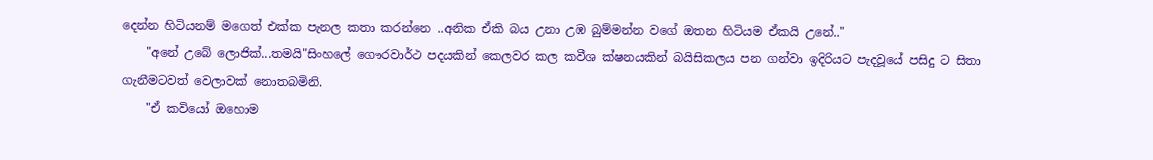දෙන්න හිටියනම් මගෙත් එක්ක පැනල කතා කරන්නෙ ..අනික ඒකි බය උනා උඹ බුම්මන්න වගේ ඔතන හිටියම ඒකයි උනේ.."
    "අනේ උබේ ලොජික්...තමයි"සිංහලේ ගෞරවාර්ථ පදයකින් කෙලවර කල කවීශ ක්ෂනයකින් බයිසිකලය පන ගන්වා ඉදිරියට පැදවූයේ පසිදු ට සිතා ගැනීමටවත් වෙලාවක් නොතබමිනි.
    "ඒ කවියෝ ඔහොම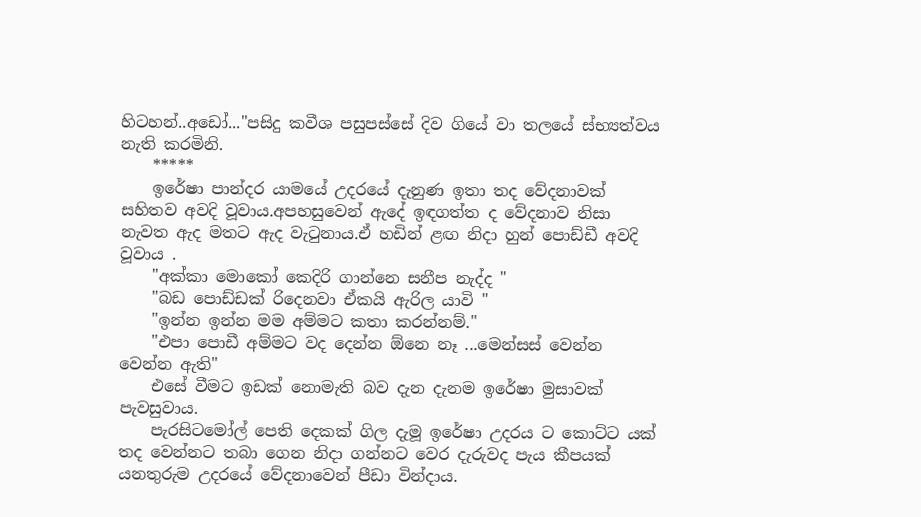හිටහන්..අඩෝ..."පසිදු කවීශ පසුපස්සේ දිව ගියේ වා තලයේ ස්භ්‍යත්වය නැති කරමිනි.
    *****
    ඉරේෂා පාන්දර යාමයේ උදරයේ දැනුණ ඉතා තද වේදනාවක් සහිතව අවදි වූවාය.අපහසුවෙන් ඇදේ ඉඳගත්ත ද වේදනාව නිසා නැවත ඇද මතට ඇද වැටුනාය.ඒ හඩින් ළඟ නිදා හුන් පොඩ්ඩී අවදි වූවාය .
    "අක්කා මොකෝ කෙදිරි ගාන්නෙ සනීප නැද්ද "
    "බඩ පොඩ්ඩක් රිදෙනවා ඒකයි ඇරිල යාවි "
    "ඉන්න ඉන්න මම අම්මට කතා කරන්නම්."
    "එපා පොඩී අම්මට වද දෙන්න ඕනෙ නෑ ...මෙන්සස් වෙන්න වෙන්න ඇති"
    එසේ වීමට ඉඩක් නොමැති බව දැන දැනම ඉරේෂා මුසාවක් පැවසුවාය.
    පැරසිටමෝල් පෙති දෙකක් ගිල දැමූ ඉරේෂා උදරය ට කොට්ට යක් තද වෙන්නට තබා ගෙන නිදා ගන්නට වෙර දැරුවද පැය කීපයක් යනතුරුම උදරයේ වේදනාවෙන් පීඩා වින්දාය.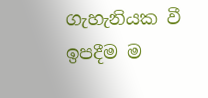ගැහැනියක වී ඉපදීම ම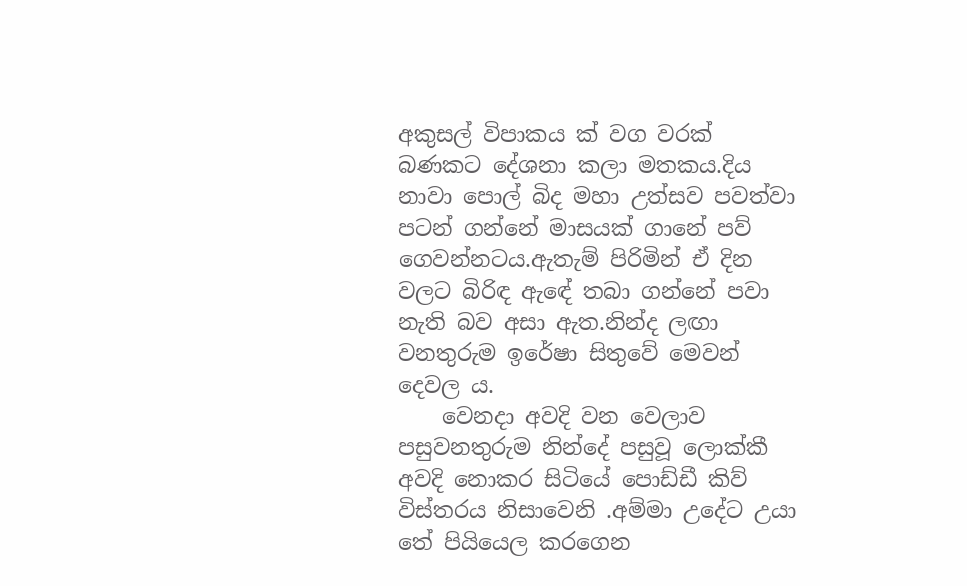අකුසල් විපාකය ක් වග වරක් බණකට දේශනා කලා මතකය.දිය නාවා පොල් බිද මහා උත්සව පවත්වා පටන් ගන්නේ මාසයක් ගානේ පව් ගෙවන්නටය.ඇතැම් පිරිමින් ඒ දින වලට බිරිඳ ඇඳේ තබා ගන්නේ පවා නැති බව අසා ඇත.නින්ද ලඟා වනතුරුම ඉරේෂා සිතුවේ මෙවන් දෙවල ය.
    වෙනදා අවදි වන වෙලාව පසුවනතුරුම නින්දේ පසුවූ ලොක්කී අවදි නොකර සිටියේ පොඩ්ඩී කිව් විස්තරය නිසාවෙනි .අම්මා උදේට උයා තේ පියියෙල කරගෙන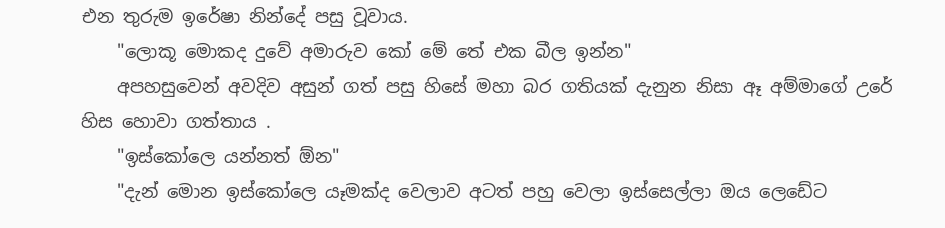එන තුරුම ඉරේෂා නින්දේ පසු වූවාය.
    "ලොකූ මොකද දුවේ අමාරුව කෝ මේ තේ එක බීල ඉන්න"
    අපහසුවෙන් අවදිව අසුන් ගත් පසු හිසේ මහා බර ගතියක් දැනුන නිසා ඈ අම්මාගේ උරේ හිස හොවා ගත්තාය .
    "ඉස්කෝලෙ යන්නත් ඕන"
    "දැන් මොන ඉස්කෝලෙ යෑමක්ද වෙලාව අටත් පහු වෙලා ඉස්සෙල්ලා ඔය ලෙඩේට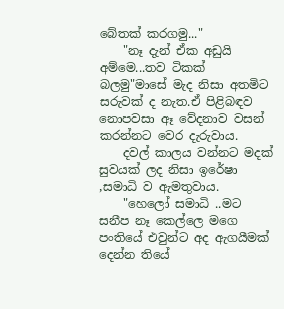බේතක් කරගමු..."
    "නෑ දැන් ඒක අඩුයි අම්මෙ...තව ටිකක් බලමු"මාසේ මැද නිසා අතමිට සරුවක් ද නැත.ඒ පිළිබඳව නොපවසා ඈ වේදනාව වසන් කරන්නට වෙර දැරුවාය.
    දවල් කාලය වන්නට මදක් සුවයක් ලද නිසා ඉරේෂා ,සමාධි ව ඇමතුවාය.
    "හෙලෝ සමාධි ..මට සනීප නෑ කෙල්ලෙ මගෙ පංතියේ එවුන්ට අද ඇගයීමක් දෙන්න තියේ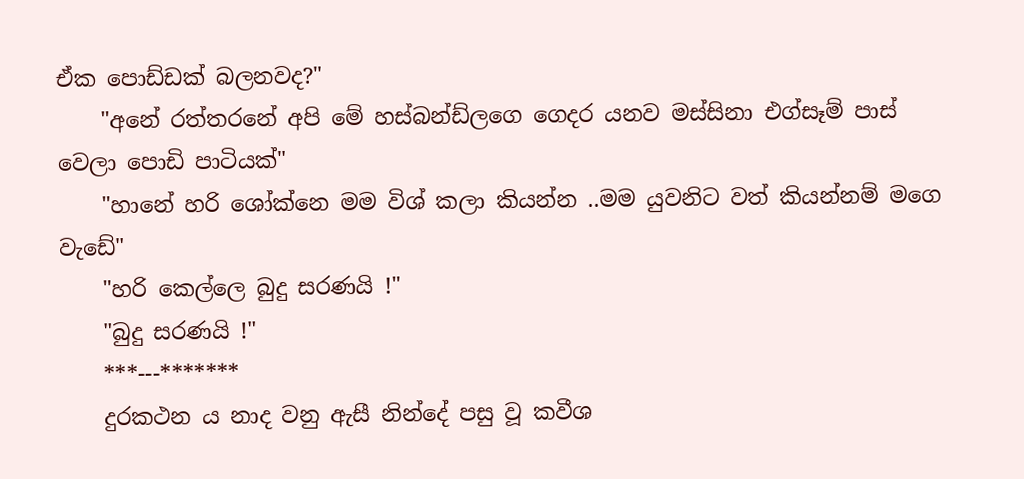ඒක පොඩ්ඩක් බලනවද?"
    "අනේ රත්තරනේ අපි මේ හස්බන්ඩ්ලගෙ ගෙදර යනව මස්සිනා එග්සෑම් පාස් වෙලා පොඩි පාටියක්"
    "හානේ හරි ශෝක්නෙ මම විශ් කලා කියන්න ..මම යුවනිට වත් කියන්නම් මගෙ වැඩේ"
    "හරි කෙල්ලෙ බුදු සරණයි !"
    "බුදු සරණයි !"
    ***---*******
    දුරකථන ය නාද වනු ඇසී නින්දේ පසු වූ කවීශ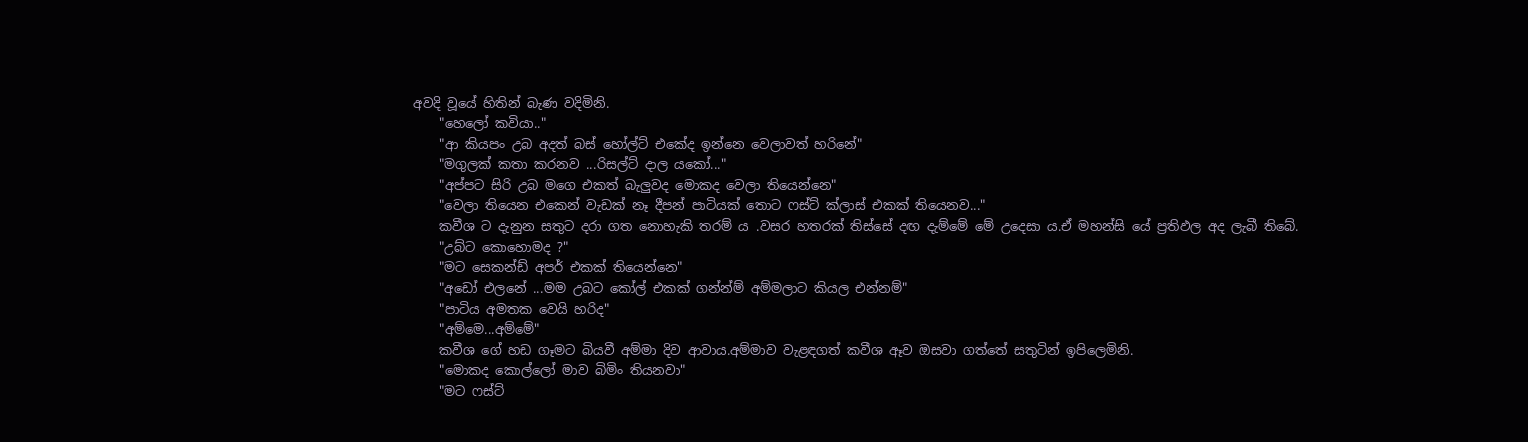අවදි වූයේ හිතින් බැණ වදිමිනි.
    "හෙලෝ කවියා.."
    "ආ කියපං උබ අදත් බස් හෝල්ට් එකේද ඉන්නෙ වෙලාවත් හරිනේ"
    "මගුලක් කතා කරනව ...රිසල්ට් දාල යකෝ..."
    "අප්පට සිරි උබ මගෙ එකත් බැලුවද මොකද වෙලා තියෙන්නෙ"
    "වෙලා තියෙන එකෙන් වැඩක් නෑ දීපන් පාටියක් තොට ෆස්ට් ක්ලාස් එකක් තියෙනව..."
    කවීශ ට දැනුන සතුට දරා ගත නොහැකි තරම්‍ ය .වසර හතරක් තිස්සේ දඟ දැම්මේ මේ උදෙසා ය.ඒ මහන්සි යේ ප්‍රතිඵල අද ලැබී තිබේ.
    "උබ්ට කොහොමද ?"
    "මට සෙකන්ඩ් අපර් එකක් තියෙන්නෙ"
    "අඩෝ එලනේ ...මම උබට කෝල් එකක් ගන්න්ම් අම්මලාට කියල එන්නම්"
    "පාටිය අමතක වෙයි හරිද"
    "අම්මෙ...අම්මේ"
    කවීශ ගේ හඩ ගෑමට බියවී අම්මා දිව ආවාය.අම්මාව වැළඳගත් කවීශ ඈව ඔසවා ගත්තේ සතුටින් ඉපිලෙමිනි.
    "මොකද කොල්ලෝ මාව බිමිං තියනවා"
    "මට ෆස්ට්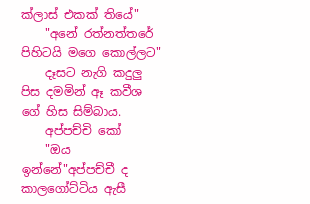ක්ලාස් එකක් තියේ"
    "අනේ රත්නත්තරේ පිහිටයි මගෙ කොල්ලට"
    දෑසට නැගි කදුලු පිස දමමින් ඈ කවීශ ගේ හිස සිම්බාය.
    අප්පච්චි කෝ
    "ඔය ඉන්නේ"අප්පච්චී ද කාලගෝට්ටිය ඇසී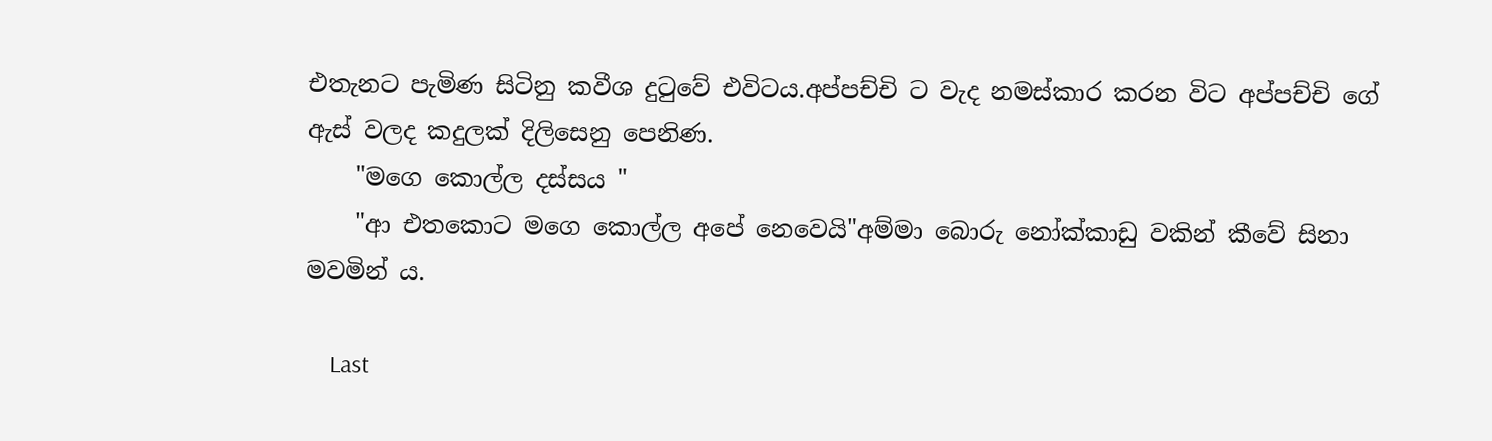එතැනට පැමිණ සිටිනු කවීශ දුටුවේ එවිටය.අප්පච්චි ට වැද නමස්කාර කරන විට අප්පච්චි ගේ ඇස් වලද කදුලක් දිලිසෙනු පෙනිණ.
    "මගෙ කොල්ල දස්සය "
    "ආ එතකොට මගෙ කොල්ල අපේ නෙවෙයි"අම්මා බොරු නෝක්කාඩු වකින් කීවේ සිනා මවමින් ය.

    Last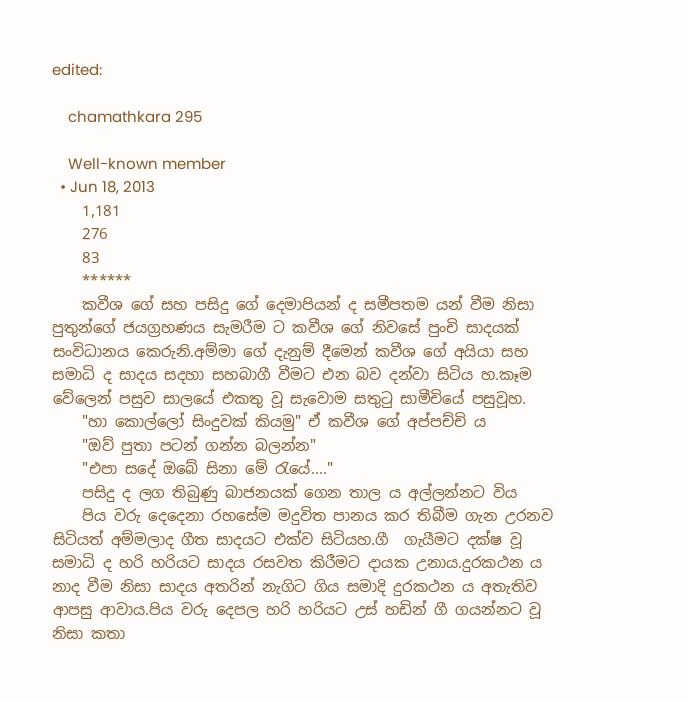edited:

    chamathkara 295

    Well-known member
  • Jun 18, 2013
    1,181
    276
    83
    ******
    කවීශ ගේ සහ පසිදු ගේ දෙමාපියන් ද සමීපතම යන් වීම නිසා පුතුන්ගේ ජයග්‍රහණය සැමරීම ට කවීශ ගේ නිවසේ පුංචි සාදයක් සංවිධානය කෙරුනි.අම්මා ගේ දැනුම් දීමෙන් කවීශ ගේ අයියා සහ සමාධි ද සාදය සදහා සහබාගී වීමට එන බව දන්වා සිටිය හ.කෑම වේලෙන් පසුව සාලයේ එකතු වූ සැවොම සතුටු සාමීචියේ පසුවූහ.
    "හා කොල්ලෝ සිංදුවක් කියමු" ඒ කවීශ ගේ අප්පච්චි ය
    "ඔව් පුතා පටන් ගන්න බලන්න"
    "එපා සදේ ඔබේ සිනා මේ රැයේ...."
    පසිදු ද ලග තිබුණු බාජනයක් ගෙන තාල ය අල්ලන්නට විය
    පිය වරු දෙදෙනා රහසේම මදුවිත පානය කර තිබීම ගැන උරනව සිටියත් අම්මලාද ගීත සාදයට එක්ව සිටියහ.ගී  ගැයීමට දක්ෂ වූ සමාධි ද හරි හරියට සාදය රසවත කිරීමට දායක උනාය.දුරකථන ය නාද වීම නිසා සාදය අතරින් නැගිට ගිය සමාදි දුරකථන ය අතැතිව ආපසු ආවාය.පිය වරු දෙපල හරි හරියට උස් හඩින් ගී ගයන්නට වූ නිසා කතා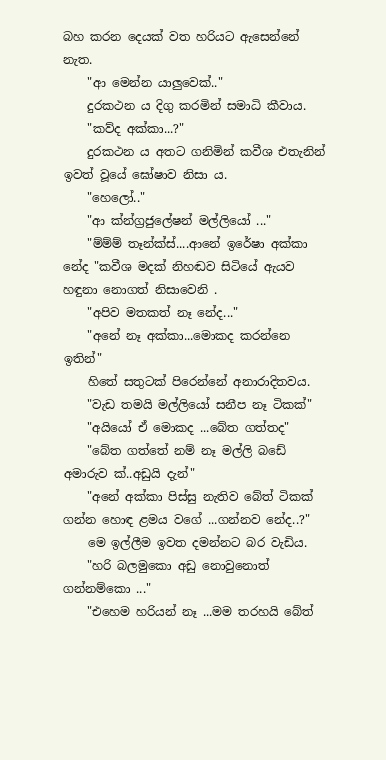බහ කරන දෙයක් වත හරියට ඇසෙන්නේ නැත.
    "ආ මෙන්න යාලුවෙක්.."
    දුරකථන ය දිගු කරමින් සමාධි කීවාය.
    "කව්ද අක්කා...?"
    දුරකථන ය අතට ගනිමින් කවීශ එතැනින් ඉවත් වූයේ ඝෝෂාව නිසා ය.
    "හෙලෝ.."
    "ආ ක්න්ග්‍රජුලේෂන් මල්ලියෝ ..."
    "ම්ම්ම් තෑන්ක්ස්....ආනේ ඉරේෂා අක්කා නේද "කවීශ මදක් නිහඬව සිටියේ ඇයව හඳුනා නොගත් නිසාවෙනි .
    "අපිව මතකත් නෑ නේද..."
    "අනේ නෑ අක්කා...මොකද කරන්නෙ ඉතින්"
    හිතේ සතුටක් පිරෙන්නේ අනාරාදිතවය.
    "වැඩ තමයි මල්ලියෝ සනීප නෑ ටිකක්"
    "අයියෝ ඒ මොකද ...බේත ගත්තද"
    "බේත ගත්තේ නම් නෑ මල්ලි බඩේ අමාරුව ක්..අඩුයි දැන්"
    "අනේ අක්කා පිස්සු නැතිව බේත් ටිකක් ගන්න හොඳ ළමය වගේ ...ගන්නව නේද..?"
    මෙ ඉල්ලීම ඉවත දමන්නට බර වැඩිය.
    "හරි බලමුකො අඩු නොවුනොත් ගන්නම්කො ..."
    "එහෙම හරියන් නෑ ...මම තරහයි බේත්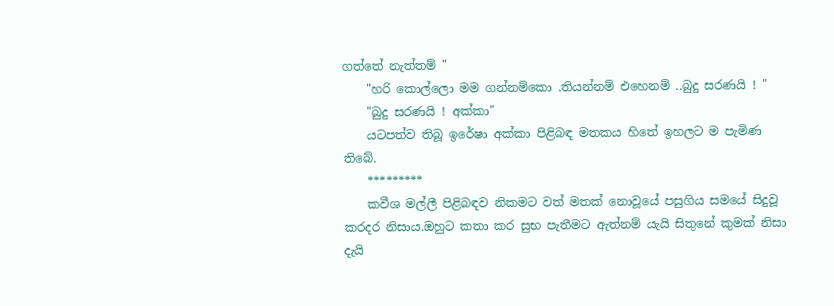ගත්තේ නැත්තම් "
    "හරි කොල්ලො මම ගන්නම්කො .තියන්නම් එහෙනම් ..බුදු සරණයි ! "
    "බුදු සරණයි ! අක්කා"
    යටපත්ව තිබූ ඉරේෂා අක්කා පිළිබඳ මතකය හිතේ ඉහලට ම පැමිණ තිබේ.
    *********
    කවීශ මල්ලී පිළිබඳව නිකමට වත් මතක් නොවූයේ පසුගිය සමයේ සිදුවූ කරදර නිසාය.ඔහුට කතා කර සුභ පැතීමට ඇත්නම් යැයි සිතුනේ කුමක් නිසා දැයි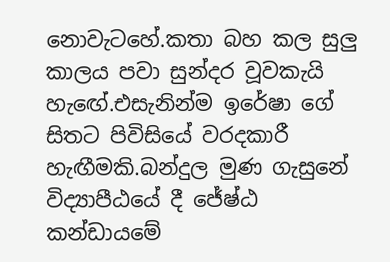නොවැටහේ.කතා බහ කල සුලු කාලය පවා සුන්දර වූවකැයි හැඟේ.එසැනින්ම ඉරේෂා ගේ සිතට පිවිසියේ වරදකාරී හැඟීමකි.බන්දුල මුණ ගැසුනේ විද්‍යාපීඨයේ දී ජේෂ්ඨ කන්ඩායමේ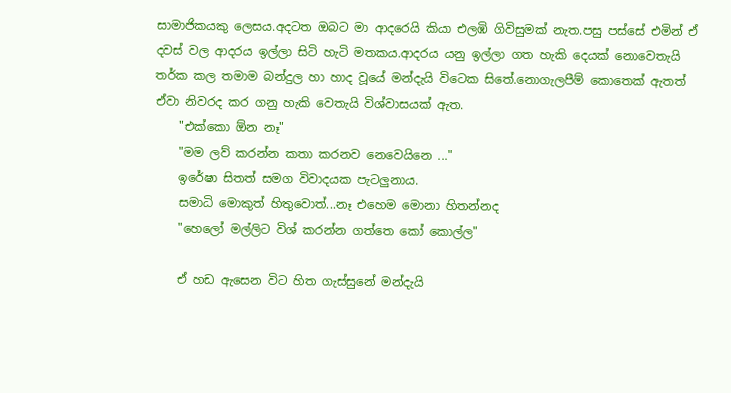සාමාජිකයකු ලෙසය.අදටත ඔබට මා ආදරෙයි කියා එලඹි ගිවිසුමක් නැත.පසු පස්සේ එමින් ඒ දවස් වල ආදරය ඉල්ලා සිටි හැටි මතකය.ආදරය යනු ඉල්ලා ගත හැකි දෙයක් නොවෙතැයි තර්ක කල තමාම බන්දුල හා හාද වූයේ මන්දැයි විටෙක සිතේ.නොගැලපීම් කොතෙක් ඇතත් ඒවා නිවරද කර ගනු හැකි වෙතැයි විශ්වාසයක් ඇත.
    "එක්කො ඕන නෑ"
    "මම ලව් කරන්න කතා කරනව නෙවෙයිනෙ ..."
    ඉරේෂා සිතත් සමග විවාදයක පැටලුනාය.
    සමාධි මොකුත් හිතුවොත්...නෑ එහෙම මොනා හිතන්නද
    "හෙලෝ මල්ලිට විශ් කරන්න ගත්තෙ කෝ කොල්ල"

    ඒ හඩ ඇසෙන විට හිත ගැස්සුනේ මන්දැයි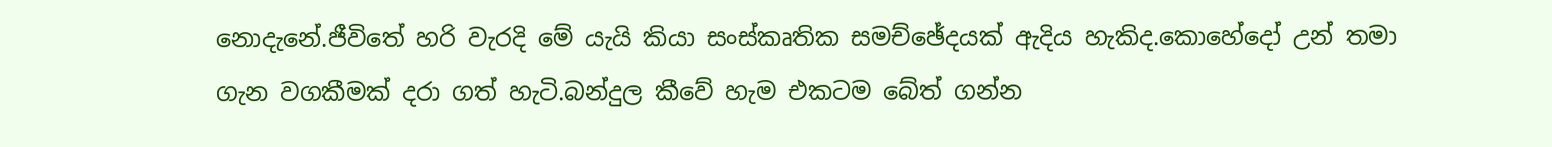නොදැනේ.ජීවිතේ හරි වැරදි මේ යැයි කියා සංස්කෘතික සමච්ඡේදයක් ඇදිය හැකිද.කොහේදෝ උන් තමා ගැන වගකීමක් දරා ගත් හැටි.බන්දුල කීවේ හැම එකටම බේත් ගන්න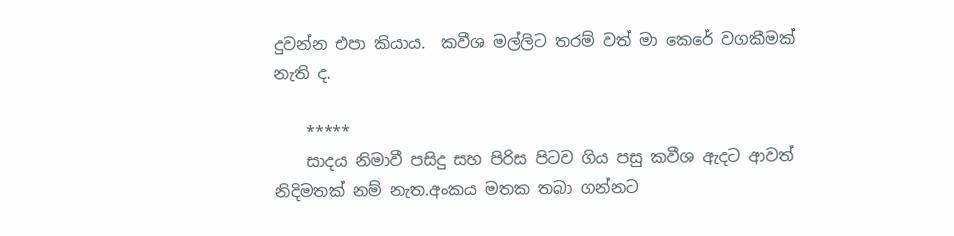දුවන්න එපා කියාය.  කවීශ මල්ලිට තරම් වත් මා කෙරේ වගකීමක් නැති ද.

    *****
    සාදය නිමාවී පසිදු සහ පිරිස පිටව ගිය පසු කවීශ ඇදට ආවත් නිදිමතක් නම් නැත.අංකය මතක තබා ගන්නට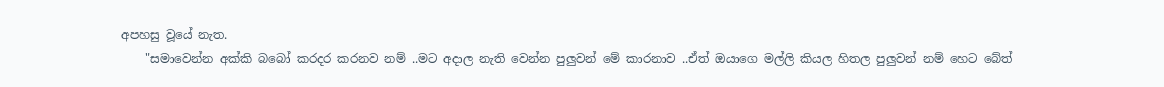අපහසු වූයේ නැත.
    "සමාවෙන්න අක්කි බබෝ කරදර කරනව නම් ..මට අදාල නැති වෙන්න පුලුවන් මේ කාරනාව ..ඒත් ඔයාගෙ මල්ලි කියල හිතල පුලුවන් නම් හෙට බේත්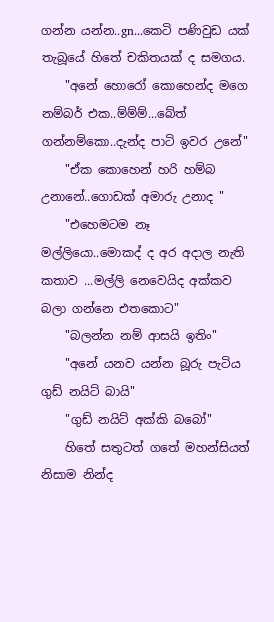ගන්න යන්න..gn...කෙටි පණිවුඩ යක් තැබූයේ හිතේ චකිතයක් ද සමගය.
    "අනේ හොරෝ කොහෙන්ද මගෙ නම්බර් එක..ම්ම්ම්...බේත් ගන්නම්කො..දැන්ද පාටි ඉවර උනේ"
    "ඒක කොහෙන් හරි හම්බ උනානේ..ගොඩක් අමාරු උනාද "
    "එහෙමටම නෑ මල්ලියො..මොකද් ද අර අදාල නැති කතාව ...මල්ලි නෙවෙයිද අක්කව බලා ගන්නෙ එතකොට"
    "බලන්න නම් ආසයි ඉතිං"
    "අනේ යනව යන්න බූරු පැටිය ගුඩ් නයිට් බායි"
    "ගුඩ් නයිට් අක්කි බබෝ"
    හිතේ සතුටත් ගතේ මහන්සියත් නිසාම නින්ද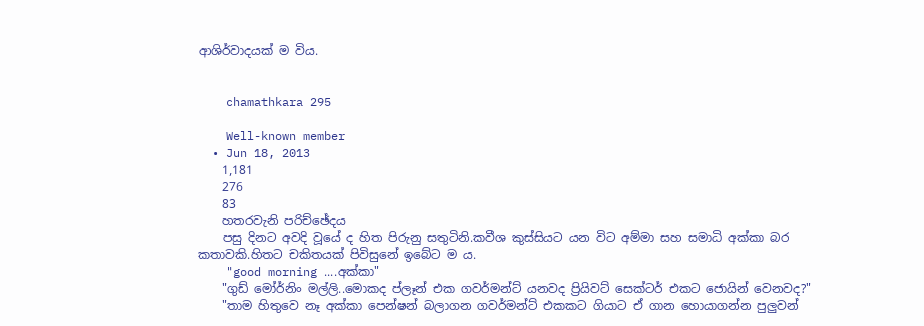ආශිර්වාදයක් ම විය.


    chamathkara 295

    Well-known member
  • Jun 18, 2013
    1,181
    276
    83
    හතරවැනි පරිච්ඡේදය
    පසු දිනට අවදි වූයේ ද හිත පිරුනු සතුටිනි.කවීශ කුස්සියට යන විට අම්මා සහ සමාධි අක්කා බර කතාවකි.හිතට චකිතයක් පිවිසුනේ ඉබේට ම ය.
    "good morning ....අක්කා"
    "ගුඩ් මෝර්නිං මල්ලි..මොකද ප්ලෑන් එක ගවර්මන්ට් යනවද ප්‍රියිවට් සෙක්ටර් එකට ජොයින් වෙනවද?"
    "තාම හිතුවෙ නෑ අක්කා පෙන්ෂන් බලාගන ගවර්මන්ට් එකකට ගියාට ඒ ගාන හොයාගන්න පුලුවන්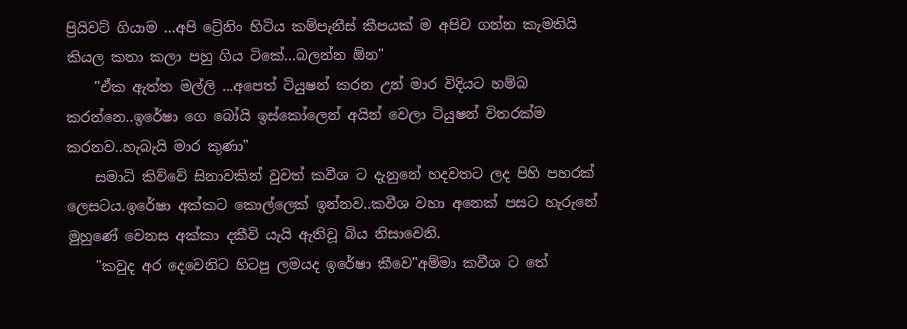ප්‍රියිවට් ගියාම ...අපි ට්‍රේනිං හිටිය කම්පැනීස් කීපයක් ම අපිව ගන්න කැමතියි කියල කතා කලා පහු ගිය ටිකේ...බලන්න ඕන"
    "ඒක ඇත්ත මල්ලි ...අපෙත් ටියුෂන් කරන උන් මාර විදියට හම්බ කරන්නෙ..ඉරේෂා ගෙ බෝයි ඉස්කෝලෙන් අයින් වෙලා ටියුෂන් විතරක්ම කරනව..හැබැයි මාර කුණා"
    සමාධි කිව්වේ සිනාවකින් වුවත් කවීශ ට දැනුනේ හදවතට ලද පිහි පහරක් ලෙසටය.ඉරේෂා අක්කට කොල්ලෙක් ඉන්නව..කවීශ වහා අනෙක් පසට හැරුනේ මුහුණේ වෙනස අක්කා දකීවි යැයි ඇතිවූ බිය නිසාවෙනි.
    "කවුද අර දෙවෙනිට හිටපු ලමයද ඉරේෂා කීවෙ"අම්මා කවීශ ට තේ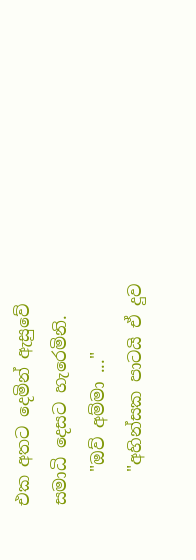එක අතට දෙමින් ඇසුවේ සමාධි දෙසට හැරෙමිනි.
    "ඔව් අම්මා ..."
    "අහින්සක පාටයි ඒ දුව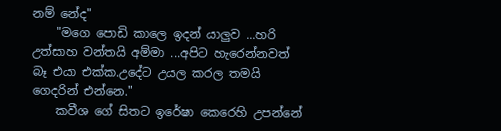නම් නේද"
    "මගෙ පොඩි කාලෙ ඉදන් යාලුව ...හරි උත්සාහ වන්තයි අම්මා ...අපිට හැරෙන්නවත් බෑ එයා එක්ක.උදේට උයල කරල තමයි ගෙදරින් එන්නෙ."
    කවීශ ගේ සිතට ඉරේෂා කෙරෙහි උපන්නේ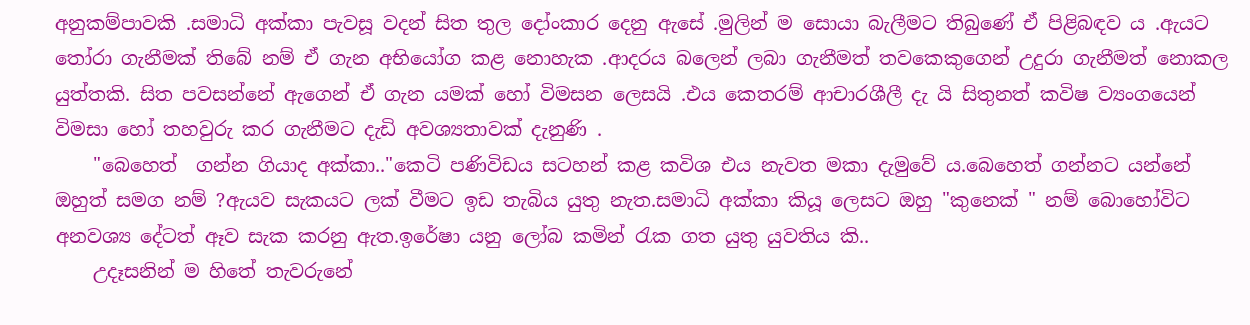අනුකම්පාවකි .සමාධි අක්කා පැවසූ වදන් සිත තුල දෝංකාර දෙනු ඇසේ .මුලින් ම සොයා බැලීමට තිබුණේ ඒ පිළිබඳව ය .ඇයට තෝරා ගැනීමක් තිබේ නම් ඒ ගැන අභියෝග කළ නොහැක .ආදරය බලෙන් ලබා ගැනීමත් තවකෙකුගෙන් උදුරා ගැනීමත් නොකල යුත්තකි. සිත පවසන්නේ ඇගෙන් ඒ ගැන යමක් හෝ විමසන ලෙසයි .එය කෙතරම් ආචාරශීලී දැ යි සිතුනත් කවිෂ ව්‍යංගයෙන් විමසා හෝ තහවුරු කර ගැනීමට දැඩි අවශ්‍යතාවක් දැනුණි .
    "බෙහෙත්  ගන්න ගියාද අක්කා.."කෙටි පණිවිඩය සටහන් කළ කවිශ එය නැවත මකා දැමුවේ ය.බෙහෙත් ගන්නට යන්නේ ඔහුත් සමග නම් ?ඇයව සැකයට ලක් වීමට ඉඩ තැබිය යුතු නැත.සමාධි අක්කා කියූ ලෙසට ඔහු "කුනෙක් " නම් බොහෝවිට අනවශ්‍ය දේටත් ඈව සැක කරනු ඇත.ඉරේෂා යනු ලෝබ කමින් රැක ගත යුතු යුවතිය කි..
    උදෑසනින් ම හිතේ තැවරුනේ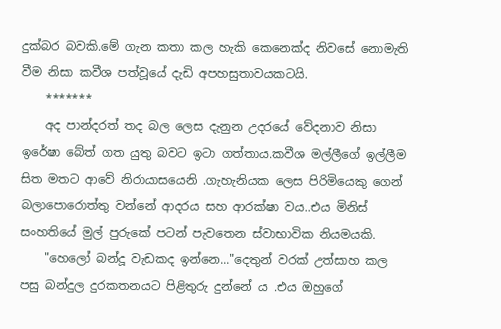දුක්බර බවකි.මේ ගැන කතා කල හැකි කෙනෙක්ද නිවසේ නොමැති වීම නිසා කවීශ පත්වූයේ දැඩි අපහසුතාවයකටයි.
    *******
    අද පාන්දරත් තද බල ලෙස දැනුන උදරයේ වේදනාව නිසා ඉරේෂා බේත් ගත යුතු බවට ඉටා ගත්තාය.කවීශ මල්ලීගේ ඉල්ලීම සිත මතට ආවේ නිරායාසයෙනි .ගැහැනියක ලෙස පිරිමියෙකු ගෙන් බලාපොරොත්තු වන්නේ ආදරය සහ ආරක්ෂා වය..එය මිනිස් සංහතියේ මුල් පුරුකේ පටන් පැවතෙන ස්වාභාවික නියමයකි.
    "හෙලෝ බන්දූ වැඩකද ඉන්නෙ..."දෙතුන් වරක් උත්සාහ කල පසු බන්දුල දුරකතනයට පිළිතුරු දුන්නේ ය .එය ඔහුගේ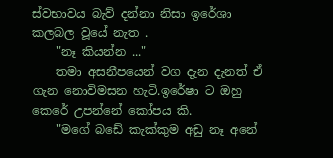ස්වභාවය බැව් දන්නා නිසා ඉරේශා කලබල වූයේ නැත .
    "නෑ කියන්න ..."
    තමා අසනීපයෙන් වග දැන දැනත් ඒ ගැන නොවිමසන හැටි.ඉරේෂා ට ඔහු කෙරේ උපන්නේ කෝපය කි.
    "මගේ බඩේ කැක්කුම අඩු නෑ අනේ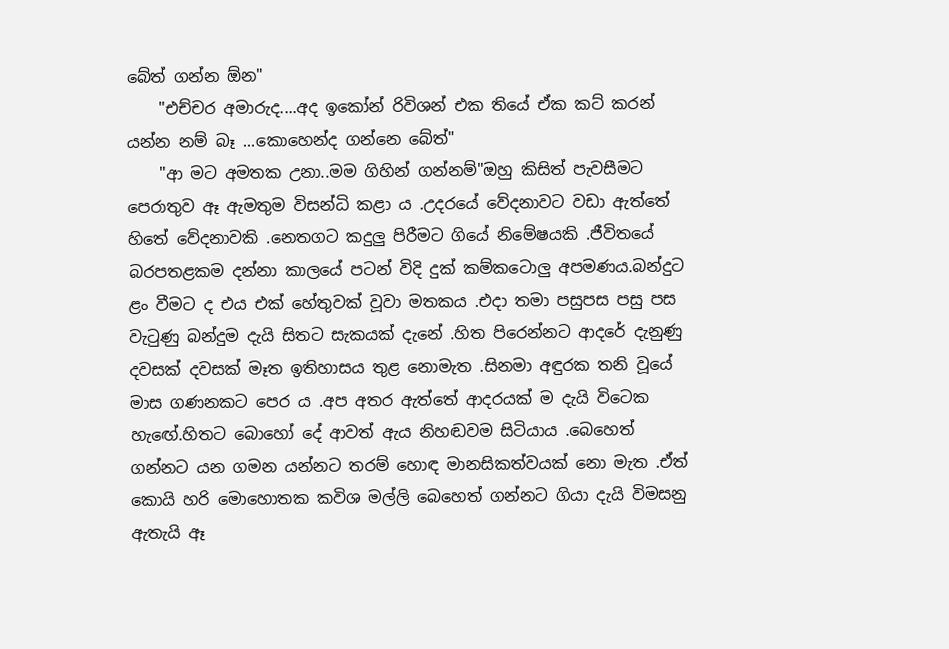බේත් ගන්න ඕන"
    "එච්චර අමාරුද....අද ඉකෝන් රිවිශන් එක තියේ ඒක කට් කරන් යන්න නම් බෑ ...කොහෙන්ද ගන්නෙ බේත්"
    "ආ මට අමතක උනා..මම ගිහින් ගන්නම්"ඔහු කිසිත් පැවසීමට පෙරාතුව ඈ ඇමතුම විසන්ධි කළා ය .උදරයේ වේදනාවට වඩා ඇත්තේ හිතේ වේදනාවකි .නෙතගට කදුලු පිරීමට ගියේ නිමේෂයකි .ජීවිතයේ බරපතළකම දන්නා කාලයේ පටන් විදි දුක් කම්කටොලු අපමණය.බන්දුට ළං වීමට ද එය එක් හේතුවක් වූවා මතකය .එදා තමා පසුපස පසු පස වැටුණු බන්දුම දැයි සිතට සැකයක් දැනේ .හිත පිරෙන්නට ආදරේ දැනුණු දවසක් දවසක් මෑත ඉතිහාසය තුළ නොමැත .සිනමා අඳුරක තනි වූයේ මාස ගණනකට පෙර ය .අප අතර ඇත්තේ ආදරයක් ම දැයි විටෙක හැඟේ.හිතට බොහෝ දේ ආවත් ඇය නිහඬවම සිටියාය .බෙහෙත් ගන්නට යන ගමන යන්නට තරම් හොඳ මානසිකත්වයක් නො මැත .ඒත් කොයි හරි මොහොතක කවිශ මල්ලි බෙහෙත් ගන්නට ගියා දැයි විමසනු ඇතැයි ඈ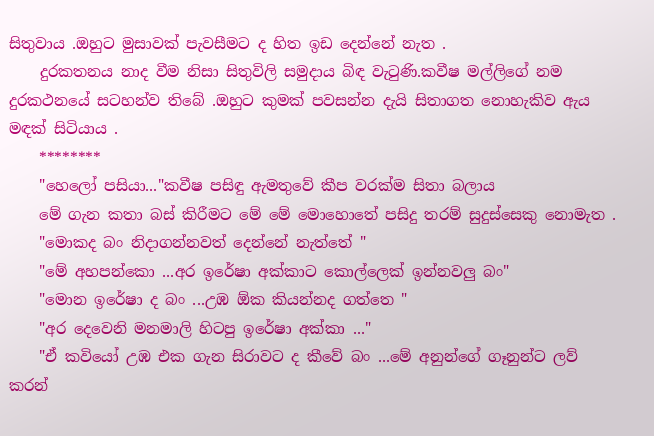සිතුවාය .ඔහුට මුසාවක් පැවසීමට ද හිත ඉඩ දෙන්නේ නැත .
    දුරකතනය නාද වීම නිසා සිතුවිලි සමුදාය බිඳ වැටුණි.කවීෂ මල්ලිගේ නම දුරකථනයේ සටහන්ව තිබේ .ඔහුට කුමක් පවසන්න දැයි සිතාගත නොහැකිව ඇය මඳක් සිටියාය .
    ********
    "හෙලෝ පසියා..."කවීෂ පසිඳු ඇමතුවේ කීප වරක්ම සිතා බලාය
    මේ ගැන කතා බස් කිරීමට මේ මේ මොහොතේ පසිදු තරම් සුදුස්සෙකු නොමැත .
    "මොකද බං නිදාගන්නවත් දෙන්නේ නැත්තේ "
    "මේ අහපන්කො ...අර ඉරේෂා අක්කාට කොල්ලෙක් ඉන්නවලු බං"
    "මොන ඉරේෂා ද බං ...උඹ ඕක කියන්නද ගත්තෙ "
    "අර දෙවෙනි මනමාලි හිටපු ඉරේෂා අක්කා ..."
    "ඒ කවියෝ උඹ එක ගැන සිරාවට ද කීවේ බං ...මේ අනුන්ගේ ගෑනුන්ට ලව් කරන්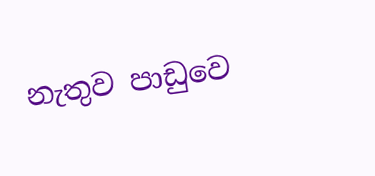නැතුව පාඩුවෙ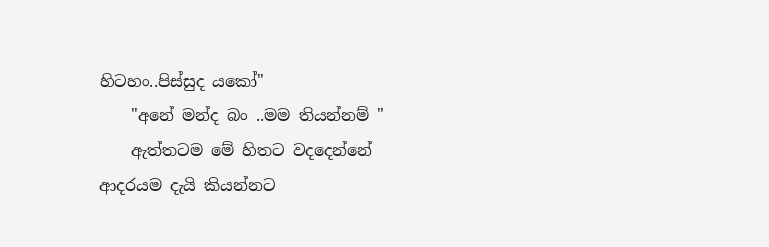හිටහං..පිස්සුද යකෝ"
    "අනේ මන්ද බං ..මම තියන්නම් "
    ඇත්තටම මේ හිතට වදදෙන්නේ ආදරයම දැයි කියන්නට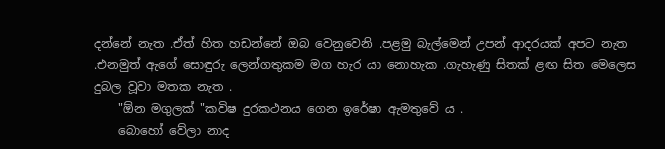දන්නේ නැත .ඒත් හිත හඩන්නේ ඔබ වෙනුවෙනි .පළමු බැල්මෙන් උපන් ආදරයක් අපට නැත .එනමුත් ඇගේ සොඳුරු ලෙන්ගතුකම මග හැර යා නොහැක .ගැහැණු සිතක් ළඟ සිත මෙලෙස දුබල වූවා මතක නැත .
    "ඕන මගුලක් "කවිෂ දුරකථනය ගෙන ඉරේෂා ඇමතුවේ ය .
    බොහෝ වේලා නාද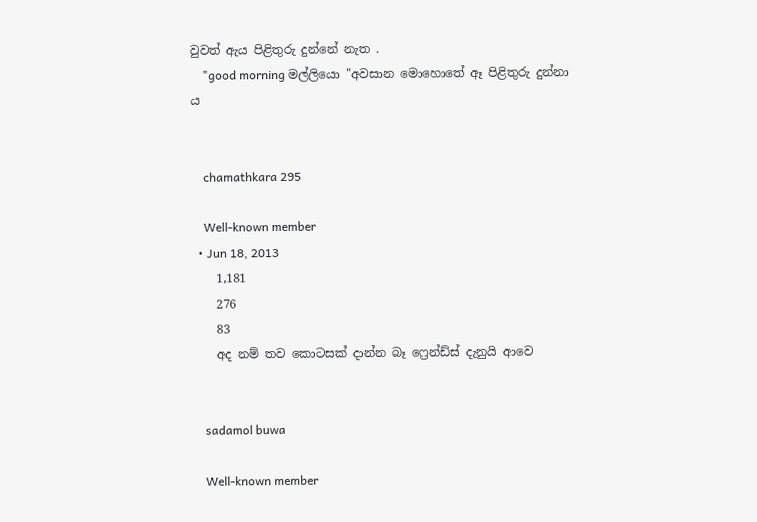වුවත් ඇය පිළිතුරු දුන්නේ නැත .
    "good morning මල්ලියො "අවසාන මොහොතේ ඈ පිළිතුරු දුන්නා ය


    chamathkara 295

    Well-known member
  • Jun 18, 2013
    1,181
    276
    83
    අද නම් තව කොටසක් දාන්න බෑ ෆ්‍රෙන්ඩ්ස් දැනුයි ආවෙ


    sadamol buwa

    Well-known member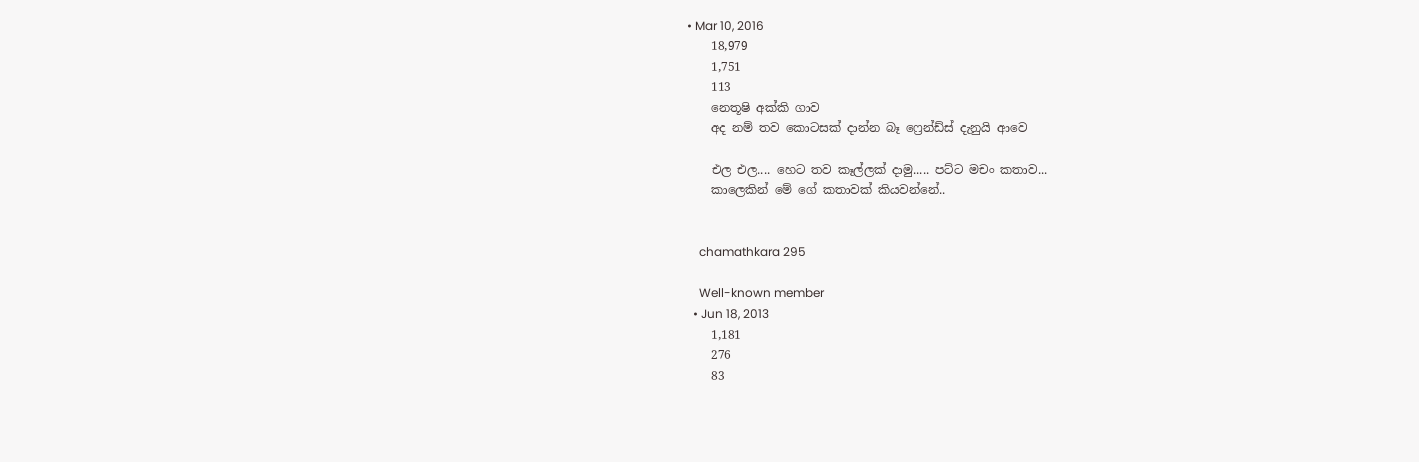• Mar 10, 2016
    18,979
    1,751
    113
    නෙතූෂි අක්කි ගාව
    අද නම් තව කොටසක් දාන්න බෑ ෆ්‍රෙන්ඩ්ස් දැනුයි ආවෙ

    එල එල.... හෙට තව කෑල්ලක් දාමු..... පට්ට මචං කතාව...
    කාලෙකින් මේ ගේ කතාවක් කියවන්නේ..


    chamathkara 295

    Well-known member
  • Jun 18, 2013
    1,181
    276
    83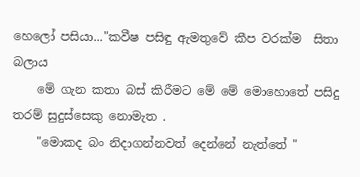හෙලෝ පසියා..."කවීෂ පසිඳු ඇමතුවේ කීප වරක්ම  සිතා බලාය
    මේ ගැන කතා බස් කිරීමට මේ මේ මොහොතේ පසිදු තරම් සුදුස්සෙකු නොමැත .
    "මොකද බං නිදාගන්නවත් දෙන්නේ නැත්තේ "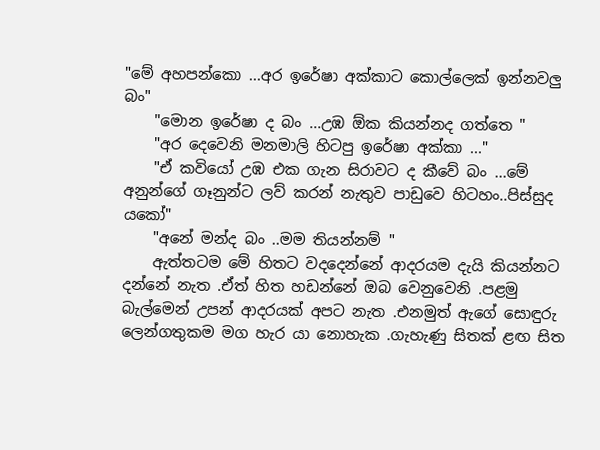"මේ අහපන්කො ...අර ඉරේෂා අක්කාට කොල්ලෙක් ඉන්නවලු බං"
    "මොන ඉරේෂා ද බං ...උඹ ඕක කියන්නද ගත්තෙ "
    "අර දෙවෙනි මනමාලි හිටපු ඉරේෂා අක්කා ..."
    "ඒ කවියෝ උඹ එක ගැන සිරාවට ද කීවේ බං ...මේ අනුන්ගේ ගෑනුන්ට ලව් කරන් නැතුව පාඩුවෙ හිටහං..පිස්සුද යකෝ"
    "අනේ මන්ද බං ..මම තියන්නම් "
    ඇත්තටම මේ හිතට වදදෙන්නේ ආදරයම දැයි කියන්නට දන්නේ නැත .ඒත් හිත හඩන්නේ ඔබ වෙනුවෙනි .පළමු බැල්මෙන් උපන් ආදරයක් අපට නැත .එනමුත් ඇගේ සොඳුරු ලෙන්ගතුකම මග හැර යා නොහැක .ගැහැණු සිතක් ළඟ සිත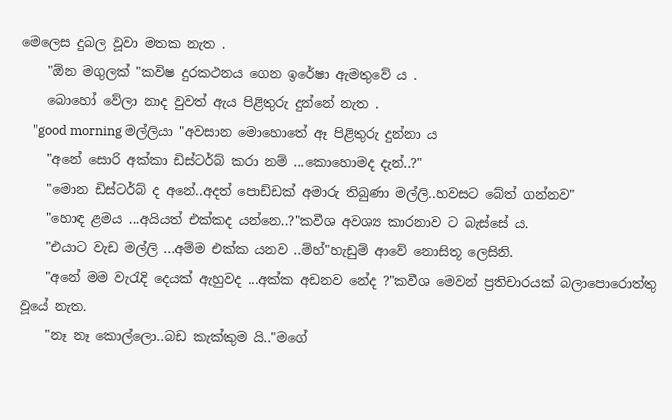මෙලෙස දුබල වූවා මතක නැත .
    "ඕන මගුලක් "කවිෂ දුරකථනය ගෙන ඉරේෂා ඇමතුවේ ය .
    බොහෝ වේලා නාද වුවත් ඇය පිළිතුරු දුන්නේ නැත .
    "good morning මල්ලියා "අවසාන මොහොතේ ඈ පිළිතුරු දුන්නා ය
    "අනේ සොරි අක්කා ඩිස්ටර්බ් කරා නම් ...කොහොමද දැන්..?"
    "මොන ඩිස්ටර්බ් ද අනේ..අදත් පොඩ්ඩක් අමාරු තිබුණා මල්ලි..හවසට බේත් ගන්නව"
    "හොඳ ළමය ...අයියත් එක්කද යන්නෙ..?"කවීශ අවශ්‍ය කාරනාව ට බැස්සේ ය.
    "එයාට වැඩ මල්ලි ...අම්ම එක්ක යනව ..ම්හ්"හැඩුම් ආවේ නොසිතූ ලෙසිනි.
    "අනේ මම වැරැදි දෙයක් ඇහුවද ...අක්ක අඩනව නේද ?"කවීශ මෙවන් ප්‍රතිචාරයක් බලාපොරොත්තු වූයේ නැත.
    "නෑ නෑ කොල්ලො..බඩ කැක්කුම යි.."මගේ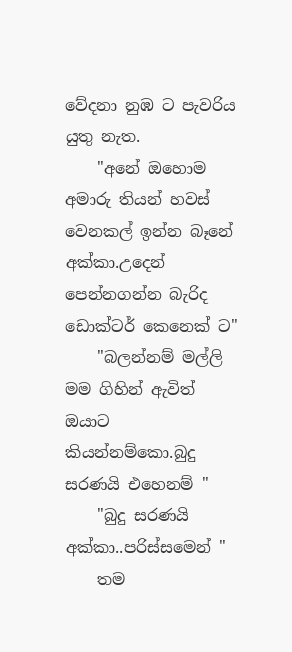වේදනා නුඹ ට පැවරිය යුතු නැත.
    "අනේ ඔහොම අමාරු තියන් හවස් වෙනකල් ඉන්න බෑනේ අක්කා.උදෙන් පෙන්නගන්න බැරිද ඩොක්ටර් කෙනෙක් ට"
    "බලන්නම් මල්ලි මම ගිහින් ඇවිත් ඔයාට කියන්නම්කො.බුදු සරණයි එහෙනම් "
    "බුදු සරණයි අක්කා..පරිස්සමෙන් "
    තම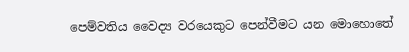පෙම්වතිය වෛද්‍ය වරයෙකුට පෙන්වීමට යන මොහොතේ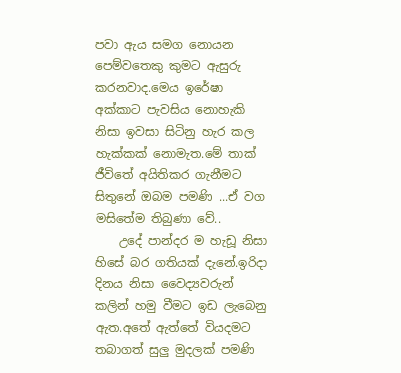පවා ඇය සමග නොයන පෙම්වතෙකු කුමට ඇසුරු කරනවාද.මෙය ඉරේෂා අක්කාට පැවසිය නොහැකි නිසා ඉවසා සිටිනු හැර කල හැක්කක් නොමැත.මේ තාක් ජීවිතේ අයිතිකර ගැනීමට සිතුනේ ඔබම පමණි ...ඒ වග මසිතේම තිබුණා වේ..
    උදේ පාන්දර ම හැඩූ නිසා හිසේ බර ගතියක් දැනේ.ඉරිදා දිනය නිසා වෛද්‍යවරුන් කලින් හමු වීමට ඉඩ ලැබෙනු ඇත.අතේ ඇත්තේ වියදමට තබාගත් සුලු මුදලක් පමණි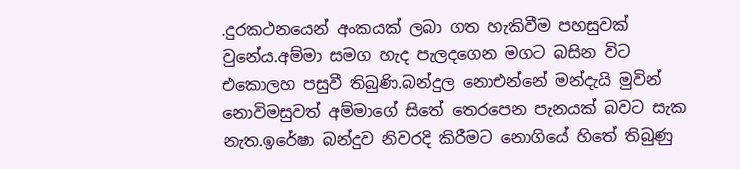.දුරකථනයෙන් අංකයක් ලබා ගත හැකිවීම පහසුවක් වුනේය.අම්මා සමග හැද පැලදගෙන මගට බසින විට එකොලහ පසුවී තිබුණි.බන්දුල නොඑන්නේ මන්දැයි මුවින් නොවිමසුවත් අම්මාගේ සිතේ තෙරපෙන පැනයක් බවට සැක නැත.ඉරේෂා බන්දුව නිවරදි කිරීමට නොගියේ හිතේ තිබුණු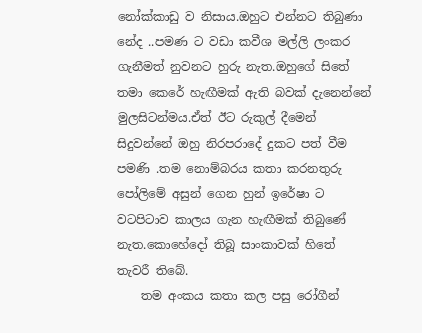නෝක්කාඩු ව නිසාය.ඔහුට එන්නට තිබුණා නේද ..පමණ ට වඩා කවීශ මල්ලි ලංකර ගැනීමත් නුවනට හුරු නැත.ඔහුගේ සිතේ තමා කෙරේ හැඟීමක් ඇති බවක් දැනෙන්නේ මුලසිටන්මය.ඒත් ඊට රුකුල් දීමෙන් සිදුවන්නේ ඔහු නිරපරාදේ දුකට පත් වීම පමණි .තම නොම්බරය කතා කරනතුරු පෝලිමේ අසුන් ගෙන හුන් ඉරේෂා ට වටපිටාව කාලය ගැන හැඟීමක් තිබුණේ නැත.කොහේදෝ තිබූ සාංකාවක් හිතේ තැවරී තිබේ.
    තම අංකය කතා කල පසු රෝගීන්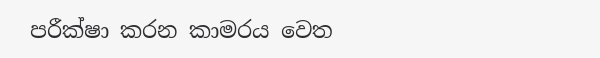පරීක්ෂා කරන කාමරය වෙත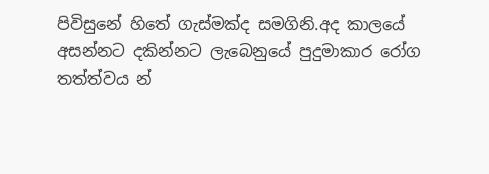පිවිසුනේ හිතේ ගැස්මක්ද සමගිනි.අද කාලයේ අසන්නට දකින්නට ලැබෙනුයේ පුදුමාකාර රෝග තත්ත්වය න්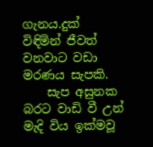ගැනය.දුක් විඳිමින් ජීවත් වනවාට වඩා මරණය සැපකි.
    සැප අසුනක බරට වාඩි වී උන් මැදි විය ඉක්මවූ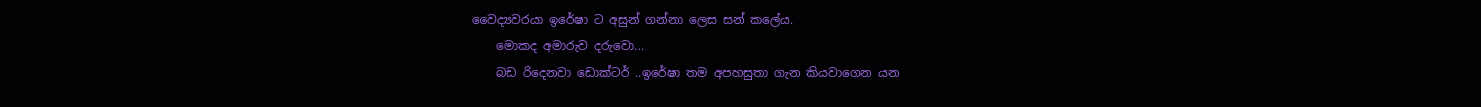වෛද්‍යවරයා ඉරේෂා ට අසුන් ගන්නා ලෙස සන් කලේය.
    මොකද අමාරුව දරුවො...
    බඩ රිදෙනවා ඩොක්ටර් ..ඉරේෂා තම අපහසුතා ගැන කියවාගෙන යන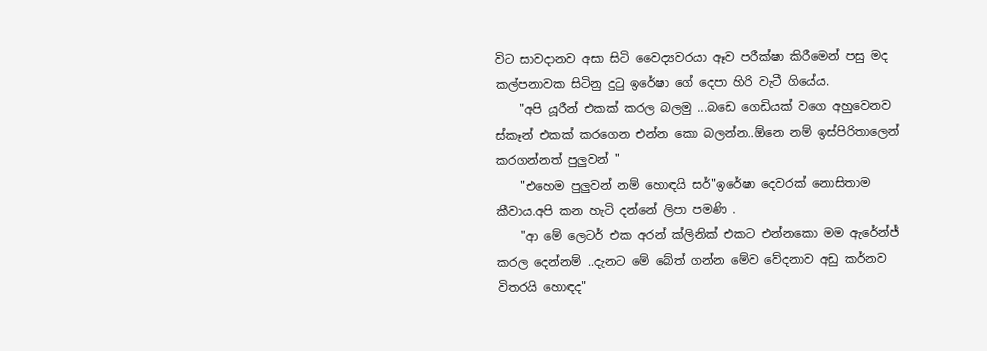විට සාවදානව අසා සිටි වෛද්‍යවරයා ඈව පරීක්ෂා කිරීමෙන් පසු මද කල්පනාවක සිටිනු දුටු ඉරේෂා ගේ දෙපා හිරි වැටී ගියේය.
    "අපි යූරීන් එකක් කරල බලමු ...බඩෙ ගෙඩියක් වගෙ අහුවෙනව ස්කෑන් එකක් කරගෙන එන්න කො බලන්න..ඕනෙ නම් ඉස්පිරිතාලෙන් කරගන්නත් පුලුවන් "
    "එහෙම පුලුවන් නම් හොඳයි සර්"ඉරේෂා දෙවරක් නොසිතාම කීවාය.අපි කන හැටි දන්නේ ලිපා පමණි .
    "ආ මේ ලෙටර් එක අරන් ක්ලිනික් එකට එන්නකො මම ඇරේන්ජ් කරල දෙන්නම් ..දැනට මේ බේත් ගන්න මේව වේදනාව අඩු කර්නව විතරයි හොඳද"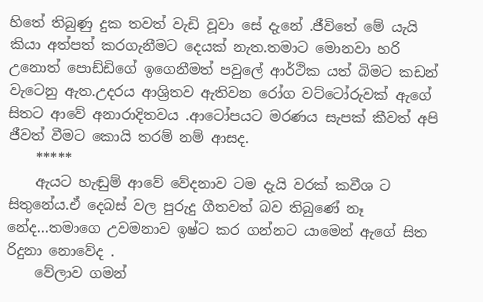හිතේ තිබුණු දුක තවත් වැඩි වූවා සේ දැනේ .ජීවිතේ මේ යැයි කියා අත්පත් කරගැනීමට දෙයක් නැත.තමාට මොනවා හරි උනොත් පොඩ්ඩිගේ ඉගෙනීමත් පවුලේ ආර්ථික යත් බිමට කඩන් වැටෙනු ඇත.උදරය ආශ්‍රිතව ඇතිවන රෝග වට්ටෝරුවක් ඇගේ සිතට ආවේ අනාරාදිතවය .ආටෝපයට මරණය සැපක් කීවත් අපි ජීවත් වීමට කොයි තරම් නම් ආසද.
    *****
    ඇයට හැඬුම් ආවේ වේදනාව ටම දැයි වරක් කවීශ ට සිතුනේය.ඒ දෙබස් වල පුරුදු ගීතවත් බව තිබුණේ නෑ නේද...තමාගෙ උවමනාව ඉෂ්ට කර ගන්නට යාමෙන් ඇගේ සිත රිදුනා නොවේද .
    වේලාව ගමන්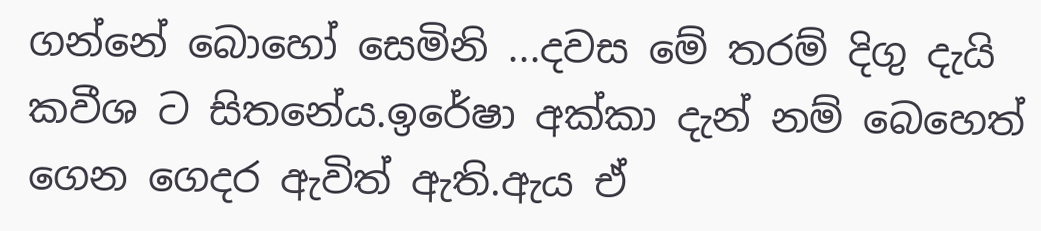ගන්නේ බොහෝ සෙමිනි ...දවස මේ තරම් දිගු දැයි කවීශ ට සිතනේය.ඉරේෂා අක්කා දැන් නම් බෙහෙත් ගෙන ගෙදර ඇවිත් ඇති.ඇය ඒ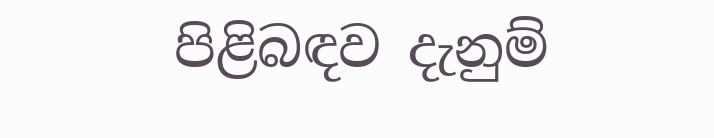පිළිබඳව දැනුම්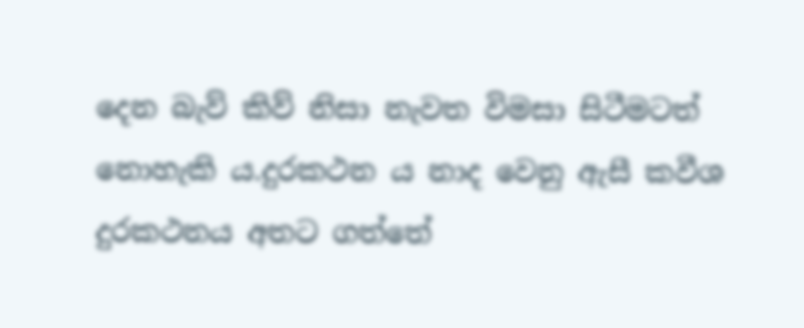දෙන බැව් කිව් නිසා නැවත විමසා සිටීමටත්  නොහැකි ය.දුරකථන ය නාද වෙනු ඇසී කවීශ දුරකථනය අතට ගත්තේ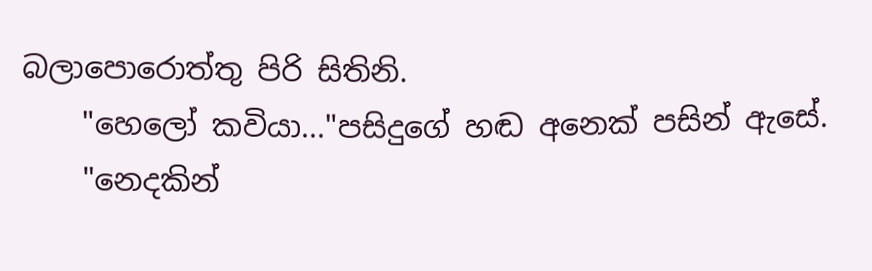බලාපොරොත්තු පිරි සිතිනි.
    "හෙලෝ කවියා..."පසිදුගේ හඬ අනෙක් පසින් ඇසේ.
    "නෙදකින්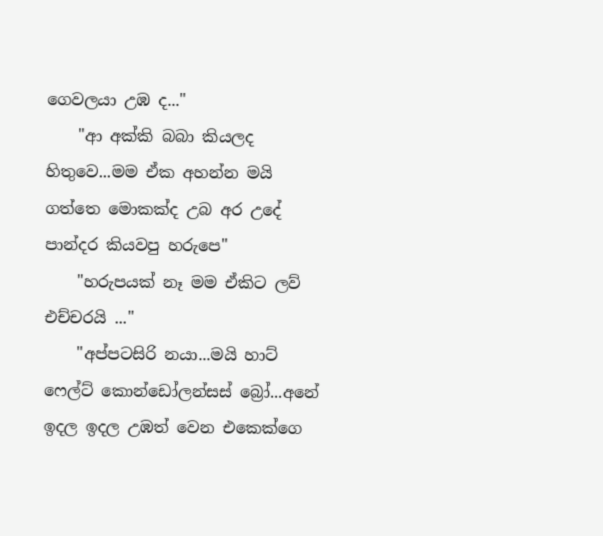ගෙවලයා උඹ ද..."
    "ආ අක්කි බබා කියලද හිතුවෙ...මම ඒක අහන්න මයි ගත්තෙ මොකක්ද උබ අර උදේ පාන්දර කියවපු හරුපෙ"
    "හරුපයක් නෑ මම ඒකිට ලව් එච්චරයි ..."
    "අප්පටසිරි නයා...මයි හාට් ෆෙල්ට් කොන්ඩෝලන්සස් බ්‍රෝ...අනේ ඉදල ඉදල උඹත් වෙන එකෙක්ගෙ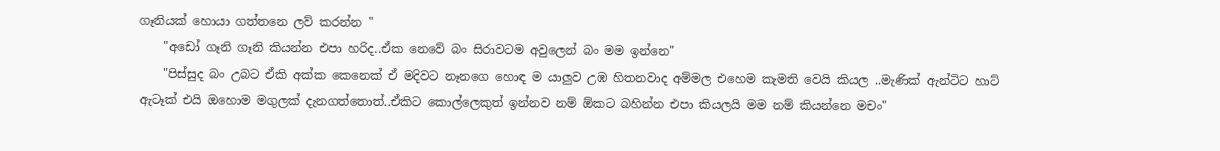ගෑනියක් හොයා ගත්තනෙ ලව් කරන්න "
    "අඩෝ ගෑනි ගෑනි කියන්න එපා හරිද..ඒක නෙවේ බං සිරාවටම අවුලෙන් බං මම ඉන්නෙ"
    "පිස්සුද බං උබට ඒකි අක්ක කෙනෙක් ඒ මදිවට නෑනගෙ හොඳ ම යාලුව උඹ හිතනවාද අම්මල එහෙම කැමති වෙයි කියල ..මැණික් ඇන්ටිට හාට් ඇටෑක් එයි ඔහොම මගුලක් දැනගත්තොත්..ඒකිට කොල්ලෙකුත් ඉන්නව නම් ඕකට බහින්න එපා කියලයි මම නම් කියන්නෙ මචං"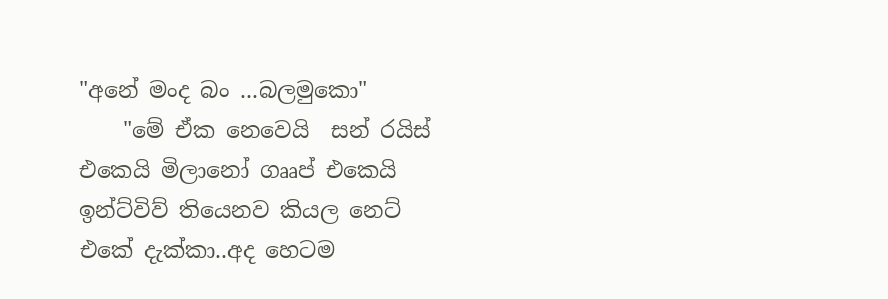"අනේ මංද බං ...බලමුකො"
    "මේ ඒක නෙවෙයි  සන් රයිස් එකෙයි මිලානෝ ගෲප් එකෙයි  ඉන්ට්විව් තියෙනව කියල නෙට් එකේ දැක්කා..අද හෙටම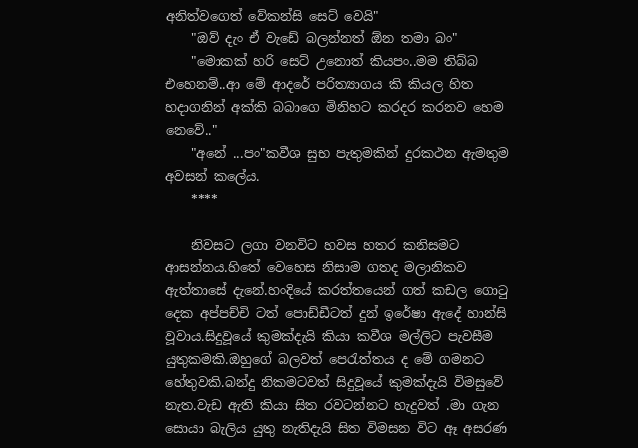අනිත්වගෙත් වේකන්සි සෙට් වෙයි"
    "ඔව් දැං ඒ වැඩේ බලන්නත් ඕන තමා බං"
    "මොකක් හරි සෙට් උනොත් කියපං..මම තිබ්බ එහෙනම්..ආ මේ ආදරේ පරිත්‍යාගය කි කියල හිත හදාගනින් අක්කි බබාගෙ මිනිහට කරදර කරනව හෙම නෙවේ.."
    "අනේ ...පං"කවීශ සුභ පැතුමකින් දුරකථන ඇමතුම අවසන් කලේය.
    ****

    නිවසට ලගා වනවිට හවස හතර කනිසමට ආසන්නය.හිතේ වෙහෙස නිසාම ගතද මලානිකව ඇත්තාසේ දැනේ.හංදියේ කරත්තයෙන් ගත් කඩල ගොටු දෙක අප්පච්චි ටත් පොඩ්ඩීටත් දුන් ඉරේෂා ඇදේ හාන්සි වූවාය.සිදුවූයේ කුමක්දැයි කියා කවීශ මල්ලිට පැවසීම යුතුකමකි.ඔහුගේ බලවත් පෙරැත්තය ද මේ ගමනට හේතුවකි.බන්දු නිකමටවත් සිදුවූයේ කුමක්දැයි විමසුවේ නැත.වැඩ ඇති කියා සිත රවටන්නට හැදුවත් .මා ගැන සොයා බැලිය යුතු නැතිදැයි සිත විමසන විට ඈ අසරණ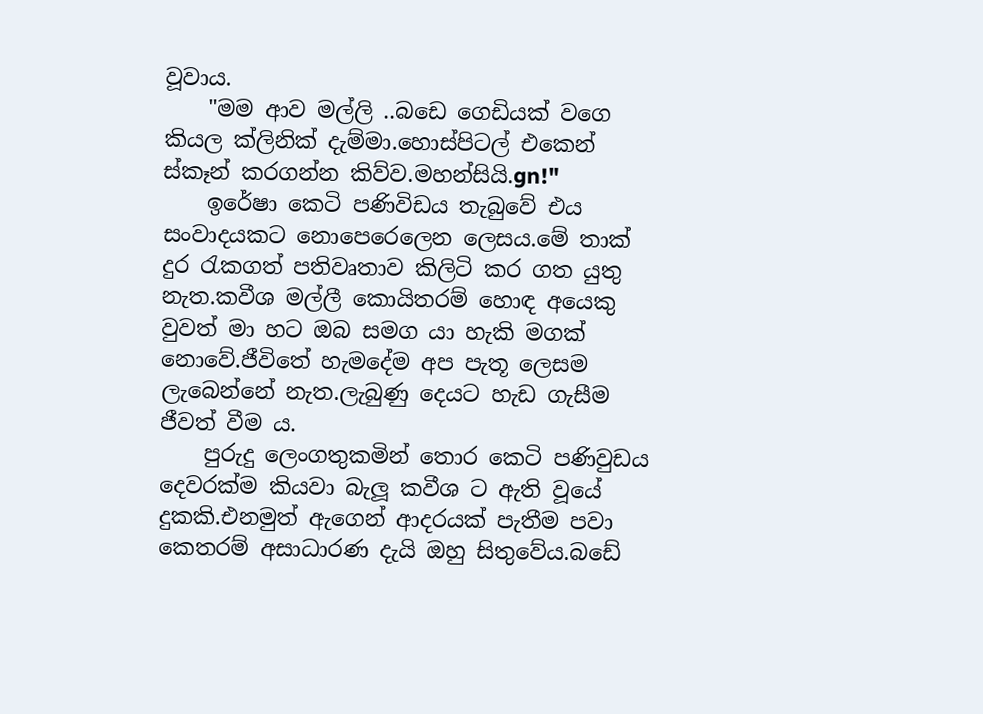වූවාය.
    "මම ආව මල්ලි ..බඩෙ ගෙඩියක් වගෙ කියල ක්ලිනික් දැම්මා.හොස්පිටල් එකෙන් ස්කෑන් කරගන්න කිව්ව.මහන්සියි.gn!"
    ඉරේෂා කෙටි පණිවිඩය තැබුවේ එය සංවාදයකට නොපෙරෙලෙන ලෙසය.මේ තාක් දුර රැකගත් පතිවෘතාව කිලිටි කර ගත යුතු නැත.කවීශ මල්ලී කොයිතරම් හොඳ අයෙකු වුවත් මා හට ඔබ සමග යා හැකි මගක් නොවේ.ජීවිතේ හැමදේම අප පැතූ ලෙසම ලැබෙන්නේ නැත.ලැබුණු දෙයට හැඩ ගැසීම ජීවත් වීම ය.
    පුරුදු ලෙංගතුකමින් තොර කෙටි පණිවුඩය දෙවරක්ම කියවා බැලූ කවීශ ට ඇති වූයේ දුකකි.එනමුත් ඇගෙන් ආදරයක් පැතීම පවා කෙතරම් අසාධාරණ දැයි ඔහු සිතුවේය.බඩේ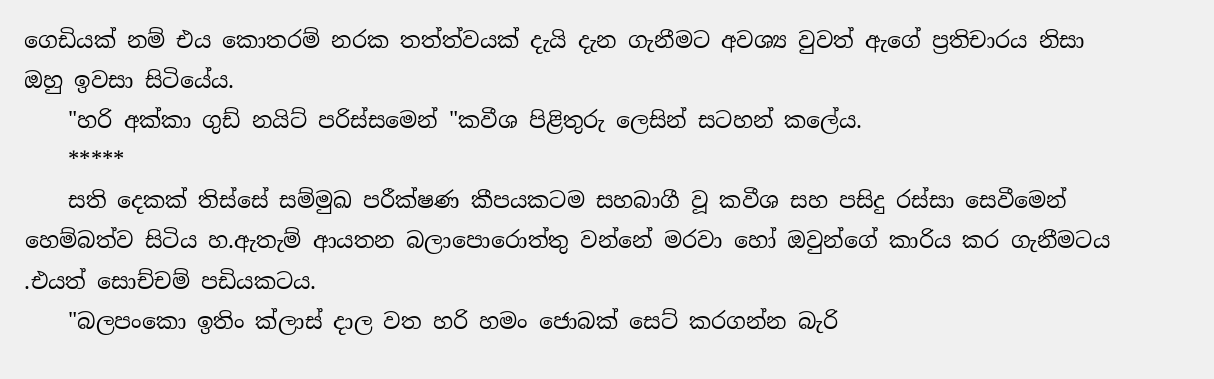ගෙඩියක් නම් එය කොතරම් නරක තත්ත්වයක් දැයි දැන ගැනීමට අවශ්‍ය වුවත් ඇගේ ප්‍රතිචාරය නිසා ඔහු ඉවසා සිටියේය.
    "හරි අක්කා ගුඩ් නයිට් පරිස්සමෙන් "කවීශ පිළිතුරු ලෙසින් සටහන් කලේය.
    *****
    සති දෙකක් තිස්සේ සම්මුඛ පරීක්ෂණ කීපයකටම සහබාගී වූ කවීශ සහ පසිදු රස්සා සෙවීමෙන් හෙම්බත්ව සිටිය හ.ඇතැම් ආයතන බලාපොරොත්තු වන්නේ මරවා හෝ ඔවුන්ගේ කාරිය කර ගැනීමටය .එයත් සොච්චම් පඩියකටය.
    "බලපංකො ඉතිං ක්ලාස් දාල වත හරි හමං ජොබක් සෙට් කරගන්න බැරි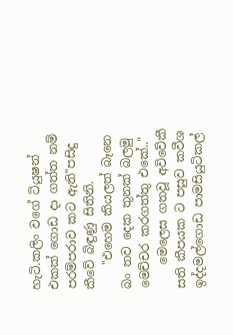හැටි.කලිං වගේ ටියුෂන් එකක් ගොඩ දා ගත්ත නම් පරම්පරාව කට ඇති"පසිදු කීවේ බිඳුණු සිතිනි.
    "එහෙම කියලත් බෑනෙ බං තව දෙක තුනක් බලමු මෙච්චර කරගත්තු එකේ.."
    මෙලෙස ගතවූ අවිවේකී සති කීපයක ට පසුව කවීශ ඉද්දමල්ගොඩ පාමසියුටිකල්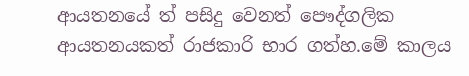ආයතනයේ ත් පසිදු වෙනත් පෞද්ගලික ආයතනයකත් රාජකාරි භාර ගත්හ.මේ කාලය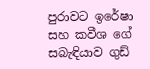පුරාවට ඉරේෂා සහ කවීශ ගේ සබැඳියාව ගුඩ්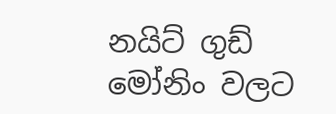නයිට් ගුඩ් මෝනිං වලට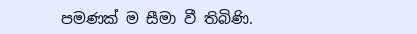පමණක් ම සීමා වී තිබිණි.